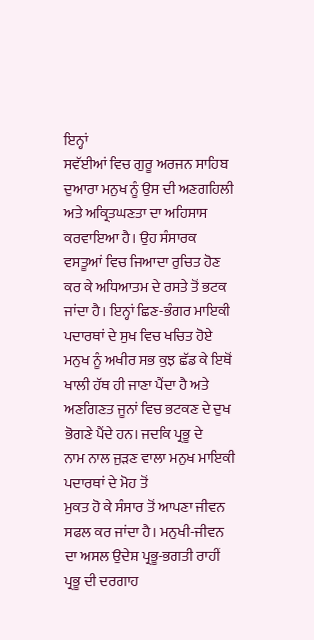ਇਨ੍ਹਾਂ
ਸਵੱਈਆਂ ਵਿਚ ਗੁਰੂ ਅਰਜਨ ਸਾਹਿਬ ਦੁਆਰਾ ਮਨੁਖ ਨੂੰ ਉਸ ਦੀ ਅਣਗਹਿਲੀ ਅਤੇ ਅਕ੍ਰਿਤਘਣਤਾ ਦਾ ਅਹਿਸਾਸ ਕਰਵਾਇਆ ਹੈ। ਉਹ ਸੰਸਾਰਕ ਵਸਤੂਆਂ ਵਿਚ ਜਿਆਦਾ ਰੁਚਿਤ ਹੋਣ ਕਰ ਕੇ ਅਧਿਆਤਮ ਦੇ ਰਸਤੇ ਤੋਂ ਭਟਕ ਜਾਂਦਾ ਹੈ। ਇਨ੍ਹਾਂ ਛਿਣ-ਭੰਗਰ ਮਾਇਕੀ ਪਦਾਰਥਾਂ ਦੇ ਸੁਖ ਵਿਚ ਖਚਿਤ ਹੋਏ ਮਨੁਖ ਨੂੰ ਅਖੀਰ ਸਭ ਕੁਝ ਛੱਡ ਕੇ ਇਥੋਂ ਖਾਲੀ ਹੱਥ ਹੀ ਜਾਣਾ ਪੈਂਦਾ ਹੈ ਅਤੇ ਅਣਗਿਣਤ ਜੂਨਾਂ ਵਿਚ ਭਟਕਣ ਦੇ ਦੁਖ ਭੋਗਣੇ ਪੈਂਦੇ ਹਨ। ਜਦਕਿ ਪ੍ਰਭੂ ਦੇ
ਨਾਮ ਨਾਲ ਜੁੜਣ ਵਾਲਾ ਮਨੁਖ ਮਾਇਕੀ ਪਦਾਰਥਾਂ ਦੇ ਮੋਹ ਤੋਂ
ਮੁਕਤ ਹੋ ਕੇ ਸੰਸਾਰ ਤੋਂ ਆਪਣਾ ਜੀਵਨ ਸਫਲ ਕਰ ਜਾਂਦਾ ਹੈ। ਮਨੁਖੀ-ਜੀਵਨ ਦਾ ਅਸਲ ਉਦੇਸ਼ ਪ੍ਰਭੂ-ਭਗਤੀ ਰਾਹੀਂ ਪ੍ਰਭੂ ਦੀ ਦਰਗਾਹ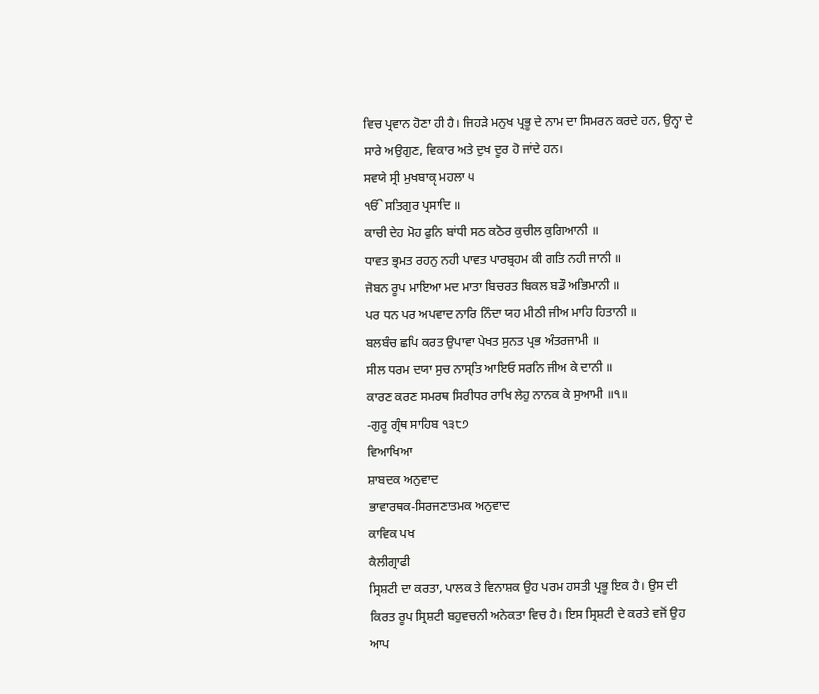ਵਿਚ ਪ੍ਰਵਾਨ ਹੋਣਾ ਹੀ ਹੈ। ਜਿਹੜੇ ਮਨੁਖ ਪ੍ਰਭੂ ਦੇ ਨਾਮ ਦਾ ਸਿਮਰਨ ਕਰਦੇ ਹਨ, ਉਨ੍ਹਾ ਦੇ ਸਾਰੇ ਅਉਗੁਣ, ਵਿਕਾਰ ਅਤੇ ਦੁਖ ਦੂਰ ਹੋ ਜਾਂਦੇ ਹਨ।
ਸਵਯੇ ਸ੍ਰੀ ਮੁਖਬਾਕੵ ਮਹਲਾ ੫
ੴ ਸਤਿਗੁਰ ਪ੍ਰਸਾਦਿ ॥
ਕਾਚੀ ਦੇਹ ਮੋਹ ਫੁਨਿ ਬਾਂਧੀ ਸਠ ਕਠੋਰ ਕੁਚੀਲ ਕੁਗਿਆਨੀ ॥
ਧਾਵਤ ਭ੍ਰਮਤ ਰਹਨੁ ਨਹੀ ਪਾਵਤ ਪਾਰਬ੍ਰਹਮ ਕੀ ਗਤਿ ਨਹੀ ਜਾਨੀ ॥
ਜੋਬਨ ਰੂਪ ਮਾਇਆ ਮਦ ਮਾਤਾ ਬਿਚਰਤ ਬਿਕਲ ਬਡੌ ਅਭਿਮਾਨੀ ॥
ਪਰ ਧਨ ਪਰ ਅਪਵਾਦ ਨਾਰਿ ਨਿੰਦਾ ਯਹ ਮੀਠੀ ਜੀਅ ਮਾਹਿ ਹਿਤਾਨੀ ॥
ਬਲਬੰਚ ਛਪਿ ਕਰਤ ਉਪਾਵਾ ਪੇਖਤ ਸੁਨਤ ਪ੍ਰਭ ਅੰਤਰਜਾਮੀ ॥
ਸੀਲ ਧਰਮ ਦਯਾ ਸੁਚ ਨਾਸ੍ਤਿ ਆਇਓ ਸਰਨਿ ਜੀਅ ਕੇ ਦਾਨੀ ॥
ਕਾਰਣ ਕਰਣ ਸਮਰਥ ਸਿਰੀਧਰ ਰਾਖਿ ਲੇਹੁ ਨਾਨਕ ਕੇ ਸੁਆਮੀ ॥੧॥
-ਗੁਰੂ ਗ੍ਰੰਥ ਸਾਹਿਬ ੧੩੮੭
ਵਿਆਖਿਆ
ਸ਼ਾਬਦਕ ਅਨੁਵਾਦ
ਭਾਵਾਰਥਕ-ਸਿਰਜਣਾਤਮਕ ਅਨੁਵਾਦ
ਕਾਵਿਕ ਪਖ
ਕੈਲੀਗ੍ਰਾਫੀ
ਸ੍ਰਿਸ਼ਟੀ ਦਾ ਕਰਤਾ, ਪਾਲਕ ਤੇ ਵਿਨਾਸ਼ਕ ਉਹ ਪਰਮ ਹਸਤੀ ਪ੍ਰਭੂ ਇਕ ਹੈ। ਉਸ ਦੀ ਕਿਰਤ ਰੂਪ ਸ੍ਰਿਸ਼ਟੀ ਬਹੁਵਚਨੀ ਅਨੇਕਤਾ ਵਿਚ ਹੈ। ਇਸ ਸ੍ਰਿਸ਼ਟੀ ਦੇ ਕਰਤੇ ਵਜੋਂ ਉਹ ਆਪ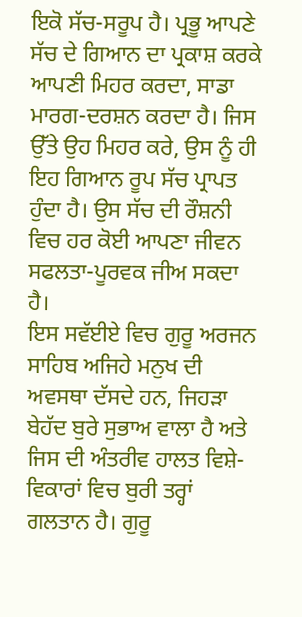ਇਕੋ ਸੱਚ-ਸਰੂਪ ਹੈ। ਪ੍ਰਭੂ ਆਪਣੇ ਸੱਚ ਦੇ ਗਿਆਨ ਦਾ ਪ੍ਰਕਾਸ਼ ਕਰਕੇ ਆਪਣੀ ਮਿਹਰ ਕਰਦਾ, ਸਾਡਾ ਮਾਰਗ-ਦਰਸ਼ਨ ਕਰਦਾ ਹੈ। ਜਿਸ ਉੱਤੇ ਉਹ ਮਿਹਰ ਕਰੇ, ਉਸ ਨੂੰ ਹੀ ਇਹ ਗਿਆਨ ਰੂਪ ਸੱਚ ਪ੍ਰਾਪਤ ਹੁੰਦਾ ਹੈ। ਉਸ ਸੱਚ ਦੀ ਰੌਸ਼ਨੀ ਵਿਚ ਹਰ ਕੋਈ ਆਪਣਾ ਜੀਵਨ ਸਫਲਤਾ-ਪੂਰਵਕ ਜੀਅ ਸਕਦਾ ਹੈ।
ਇਸ ਸਵੱਈਏ ਵਿਚ ਗੁਰੂ ਅਰਜਨ ਸਾਹਿਬ ਅਜਿਹੇ ਮਨੁਖ ਦੀ ਅਵਸਥਾ ਦੱਸਦੇ ਹਨ, ਜਿਹੜਾ ਬੇਹੱਦ ਬੁਰੇ ਸੁਭਾਅ ਵਾਲਾ ਹੈ ਅਤੇ ਜਿਸ ਦੀ ਅੰਤਰੀਵ ਹਾਲਤ ਵਿਸ਼ੇ-ਵਿਕਾਰਾਂ ਵਿਚ ਬੁਰੀ ਤਰ੍ਹਾਂ ਗਲਤਾਨ ਹੈ। ਗੁਰੂ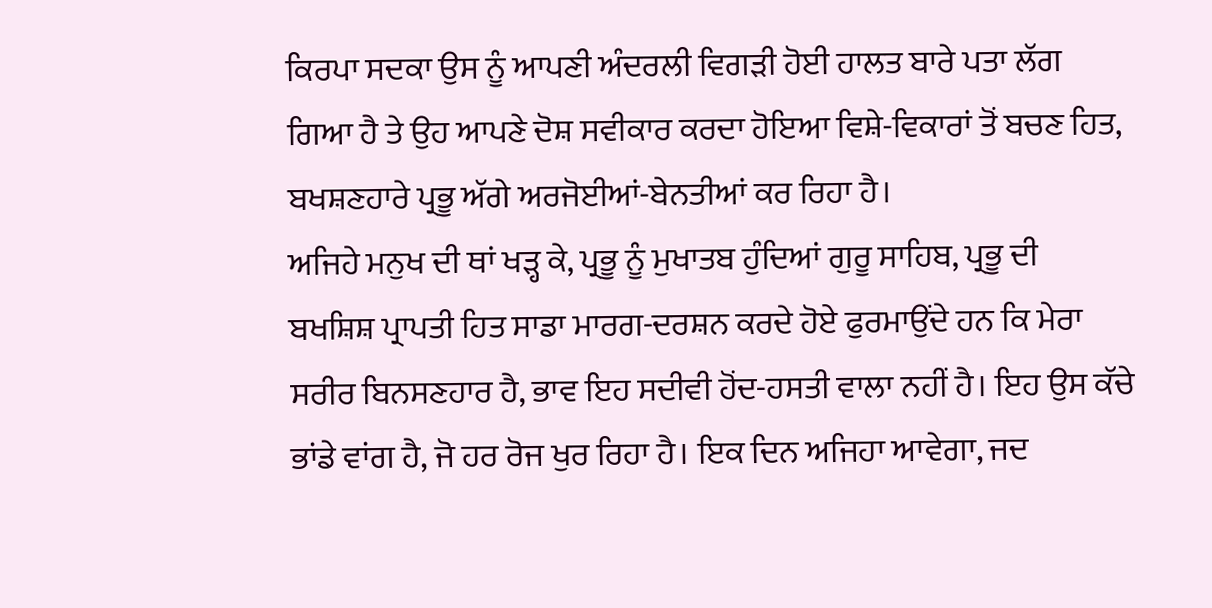ਕਿਰਪਾ ਸਦਕਾ ਉਸ ਨੂੰ ਆਪਣੀ ਅੰਦਰਲੀ ਵਿਗੜੀ ਹੋਈ ਹਾਲਤ ਬਾਰੇ ਪਤਾ ਲੱਗ ਗਿਆ ਹੈ ਤੇ ਉਹ ਆਪਣੇ ਦੋਸ਼ ਸਵੀਕਾਰ ਕਰਦਾ ਹੋਇਆ ਵਿਸ਼ੇ-ਵਿਕਾਰਾਂ ਤੋਂ ਬਚਣ ਹਿਤ, ਬਖਸ਼ਣਹਾਰੇ ਪ੍ਰਭੂ ਅੱਗੇ ਅਰਜੋਈਆਂ-ਬੇਨਤੀਆਂ ਕਰ ਰਿਹਾ ਹੈ।
ਅਜਿਹੇ ਮਨੁਖ ਦੀ ਥਾਂ ਖੜ੍ਹ ਕੇ, ਪ੍ਰਭੂ ਨੂੰ ਮੁਖਾਤਬ ਹੁੰਦਿਆਂ ਗੁਰੂ ਸਾਹਿਬ, ਪ੍ਰਭੂ ਦੀ ਬਖਸ਼ਿਸ਼ ਪ੍ਰਾਪਤੀ ਹਿਤ ਸਾਡਾ ਮਾਰਗ-ਦਰਸ਼ਨ ਕਰਦੇ ਹੋਏ ਫੁਰਮਾਉਂਦੇ ਹਨ ਕਿ ਮੇਰਾ ਸਰੀਰ ਬਿਨਸਣਹਾਰ ਹੈ, ਭਾਵ ਇਹ ਸਦੀਵੀ ਹੋਂਦ-ਹਸਤੀ ਵਾਲਾ ਨਹੀਂ ਹੈ। ਇਹ ਉਸ ਕੱਚੇ ਭਾਂਡੇ ਵਾਂਗ ਹੈ, ਜੋ ਹਰ ਰੋਜ ਖੁਰ ਰਿਹਾ ਹੈ। ਇਕ ਦਿਨ ਅਜਿਹਾ ਆਵੇਗਾ, ਜਦ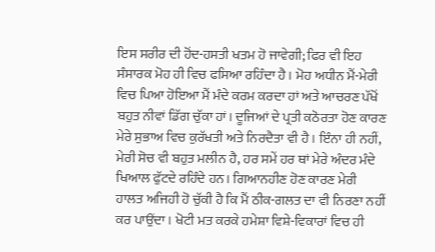ਇਸ ਸਰੀਰ ਦੀ ਹੋਂਦ-ਹਸਤੀ ਖਤਮ ਹੋ ਜਾਵੇਗੀ; ਫਿਰ ਵੀ ਇਹ ਸੰਸਾਰਕ ਮੋਹ ਹੀ ਵਿਚ ਫਸਿਆ ਰਹਿੰਦਾ ਹੈ। ਮੋਹ ਅਧੀਨ ਮੈਂ-ਮੇਰੀ ਵਿਚ ਪਿਆ ਹੋਇਆ ਮੈਂ ਮੰਦੇ ਕਰਮ ਕਰਦਾ ਹਾਂ ਅਤੇ ਆਚਰਣ ਪੱਖੋਂ ਬਹੁਤ ਨੀਵਾਂ ਡਿੱਗ ਚੁੱਕਾ ਹਾਂ। ਦੂਜਿਆਂ ਦੇ ਪ੍ਰਤੀ ਕਠੋਰਤਾ ਹੋਣ ਕਾਰਣ ਮੇਰੇ ਸੁਭਾਅ ਵਿਚ ਕੁਰੱਖਤੀ ਅਤੇ ਨਿਰਦੈਤਾ ਵੀ ਹੈ। ਇੰਨਾ ਹੀ ਨਹੀਂ, ਮੇਰੀ ਸੋਚ ਵੀ ਬਹੁਤ ਮਲੀਨ ਹੈ, ਹਰ ਸਮੇਂ ਹਰ ਥਾਂ ਮੇਰੇ ਅੰਦਰ ਮੰਦੇ ਖਿਆਲ ਫੁੱਟਦੇ ਰਹਿੰਦੇ ਹਨ। ਗਿਆਨਹੀਣ ਹੋਣ ਕਾਰਣ ਮੇਰੀ ਹਾਲਤ ਅਜਿਹੀ ਹੋ ਚੁੱਕੀ ਹੈ ਕਿ ਮੈਂ ਠੀਕ-ਗਲਤ ਦਾ ਵੀ ਨਿਰਣਾ ਨਹੀਂ ਕਰ ਪਾਉਂਦਾ। ਖੋਟੀ ਮਤ ਕਰਕੇ ਹਮੇਸ਼ਾ ਵਿਸ਼ੇ-ਵਿਕਾਰਾਂ ਵਿਚ ਹੀ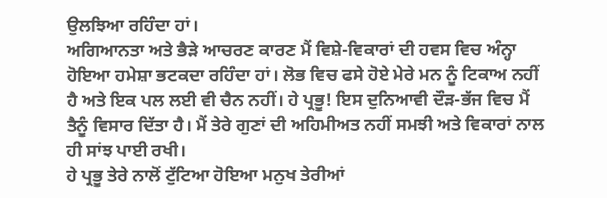ਉਲਝਿਆ ਰਹਿੰਦਾ ਹਾਂ।
ਅਗਿਆਨਤਾ ਅਤੇ ਭੈੜੇ ਆਚਰਣ ਕਾਰਣ ਮੈਂ ਵਿਸ਼ੇ-ਵਿਕਾਰਾਂ ਦੀ ਹਵਸ ਵਿਚ ਅੰਨ੍ਹਾ ਹੋਇਆ ਹਮੇਸ਼ਾ ਭਟਕਦਾ ਰਹਿੰਦਾ ਹਾਂ। ਲੋਭ ਵਿਚ ਫਸੇ ਹੋਏ ਮੇਰੇ ਮਨ ਨੂੰ ਟਿਕਾਅ ਨਹੀਂ ਹੈ ਅਤੇ ਇਕ ਪਲ ਲਈ ਵੀ ਚੈਨ ਨਹੀਂ। ਹੇ ਪ੍ਰਭੂ! ਇਸ ਦੁਨਿਆਵੀ ਦੌੜ-ਭੱਜ ਵਿਚ ਮੈਂ ਤੈਨੂੰ ਵਿਸਾਰ ਦਿੱਤਾ ਹੈ। ਮੈਂ ਤੇਰੇ ਗੁਣਾਂ ਦੀ ਅਹਿਮੀਅਤ ਨਹੀਂ ਸਮਝੀ ਅਤੇ ਵਿਕਾਰਾਂ ਨਾਲ ਹੀ ਸਾਂਝ ਪਾਈ ਰਖੀ।
ਹੇ ਪ੍ਰਭੂ ਤੇਰੇ ਨਾਲੋਂ ਟੁੱਟਿਆ ਹੋਇਆ ਮਨੁਖ ਤੇਰੀਆਂ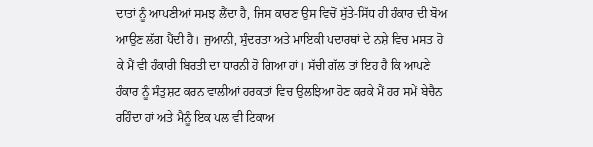ਦਾਤਾਂ ਨੂੰ ਆਪਣੀਆਂ ਸਮਝ ਲੈਂਦਾ ਹੈ, ਜਿਸ ਕਾਰਣ ਉਸ ਵਿਚੋਂ ਸੁੱਤੇ-ਸਿੱਧ ਹੀ ਹੰਕਾਰ ਦੀ ਬੋਅ ਆਉਣ ਲੱਗ ਪੈਂਦੀ ਹੈ। ਜੁਆਨੀ, ਸੁੰਦਰਤਾ ਅਤੇ ਮਾਇਕੀ ਪਦਾਰਥਾਂ ਦੇ ਨਸ਼ੇ ਵਿਚ ਮਸਤ ਹੋ ਕੇ ਮੈਂ ਵੀ ਹੰਕਾਰੀ ਬਿਰਤੀ ਦਾ ਧਾਰਨੀ ਹੋ ਗਿਆ ਹਾਂ। ਸੱਚੀ ਗੱਲ ਤਾਂ ਇਹ ਹੈ ਕਿ ਆਪਣੇ ਹੰਕਾਰ ਨੂੰ ਸੰਤੁਸ਼ਟ ਕਰਨ ਵਾਲੀਆਂ ਹਰਕਤਾਂ ਵਿਚ ਉਲਝਿਆ ਹੋਣ ਕਰਕੇ ਮੈਂ ਹਰ ਸਮੇਂ ਬੇਚੈਨ ਰਹਿੰਦਾ ਹਾਂ ਅਤੇ ਮੈਨੂੰ ਇਕ ਪਲ ਵੀ ਟਿਕਾਅ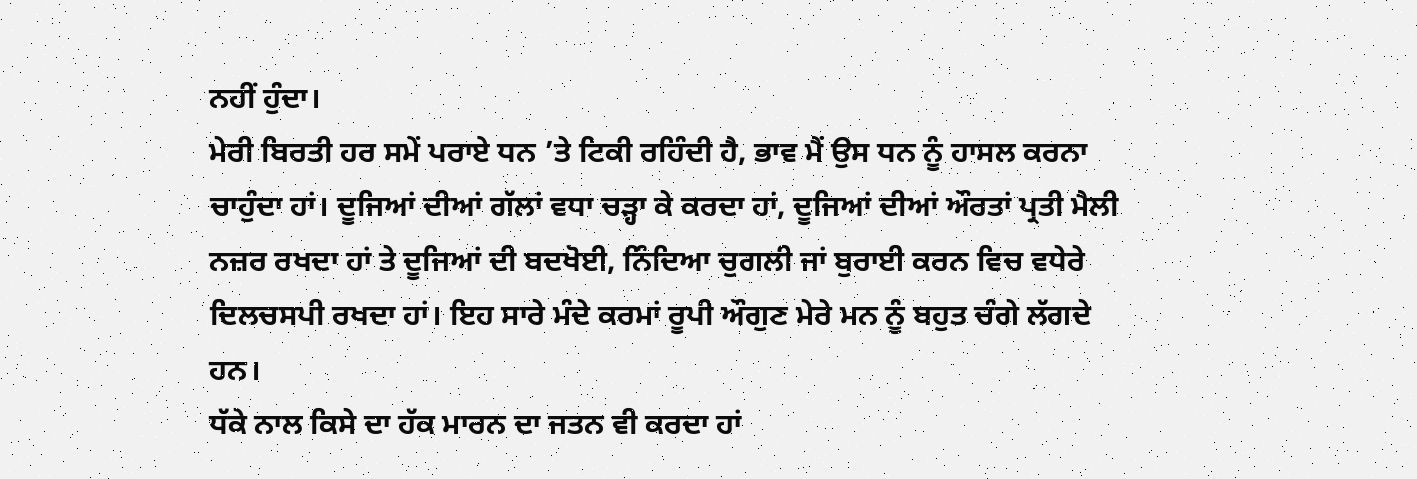ਨਹੀਂ ਹੁੰਦਾ।
ਮੇਰੀ ਬਿਰਤੀ ਹਰ ਸਮੇਂ ਪਰਾਏ ਧਨ ’ਤੇ ਟਿਕੀ ਰਹਿੰਦੀ ਹੈ, ਭਾਵ ਮੈਂ ਉਸ ਧਨ ਨੂੰ ਹਾਸਲ ਕਰਨਾ ਚਾਹੁੰਦਾ ਹਾਂ। ਦੂਜਿਆਂ ਦੀਆਂ ਗੱਲਾਂ ਵਧਾ ਚੜ੍ਹਾ ਕੇ ਕਰਦਾ ਹਾਂ, ਦੂਜਿਆਂ ਦੀਆਂ ਔਰਤਾਂ ਪ੍ਰਤੀ ਮੈਲੀ ਨਜ਼ਰ ਰਖਦਾ ਹਾਂ ਤੇ ਦੂਜਿਆਂ ਦੀ ਬਦਖੋਈ, ਨਿੰਦਿਆ ਚੁਗਲੀ ਜਾਂ ਬੁਰਾਈ ਕਰਨ ਵਿਚ ਵਧੇਰੇ ਦਿਲਚਸਪੀ ਰਖਦਾ ਹਾਂ। ਇਹ ਸਾਰੇ ਮੰਦੇ ਕਰਮਾਂ ਰੂਪੀ ਔਗੁਣ ਮੇਰੇ ਮਨ ਨੂੰ ਬਹੁਤ ਚੰਗੇ ਲੱਗਦੇ ਹਨ।
ਧੱਕੇ ਨਾਲ ਕਿਸੇ ਦਾ ਹੱਕ ਮਾਰਨ ਦਾ ਜਤਨ ਵੀ ਕਰਦਾ ਹਾਂ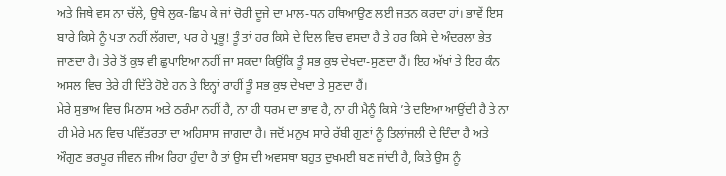ਅਤੇ ਜਿਥੇ ਵਸ ਨਾ ਚੱਲੇ, ਉਥੇ ਲੁਕ-ਛਿਪ ਕੇ ਜਾਂ ਚੋਰੀ ਦੂਜੇ ਦਾ ਮਾਲ-ਧਨ ਹਥਿਆਉਣ ਲਈ ਜਤਨ ਕਰਦਾ ਹਾਂ। ਭਾਵੇਂ ਇਸ ਬਾਰੇ ਕਿਸੇ ਨੂੰ ਪਤਾ ਨਹੀਂ ਲੱਗਦਾ, ਪਰ ਹੇ ਪ੍ਰਭੂ! ਤੂੰ ਤਾਂ ਹਰ ਕਿਸੇ ਦੇ ਦਿਲ ਵਿਚ ਵਸਦਾ ਹੈ ਤੇ ਹਰ ਕਿਸੇ ਦੇ ਅੰਦਰਲਾ ਭੇਤ ਜਾਣਦਾ ਹੈ। ਤੇਰੇ ਤੋਂ ਕੁਝ ਵੀ ਛੁਪਾਇਆ ਨਹੀਂ ਜਾ ਸਕਦਾ ਕਿਉਂਕਿ ਤੂੰ ਸਭ ਕੁਝ ਦੇਖਦਾ-ਸੁਣਦਾ ਹੈਂ। ਇਹ ਅੱਖਾਂ ਤੇ ਇਹ ਕੰਨ ਅਸਲ ਵਿਚ ਤੇਰੇ ਹੀ ਦਿੱਤੇ ਹੋਏ ਹਨ ਤੇ ਇਨ੍ਹਾਂ ਰਾਹੀਂ ਤੂੰ ਸਭ ਕੁਝ ਦੇਖਦਾ ਤੇ ਸੁਣਦਾ ਹੈਂ।
ਮੇਰੇ ਸੁਭਾਅ ਵਿਚ ਮਿਠਾਸ ਅਤੇ ਠਰੰਮਾ ਨਹੀਂ ਹੈ, ਨਾ ਹੀ ਧਰਮ ਦਾ ਭਾਵ ਹੈ, ਨਾ ਹੀ ਮੈਨੂੰ ਕਿਸੇ ’ਤੇ ਦਇਆ ਆਉਂਦੀ ਹੈ ਤੇ ਨਾ ਹੀ ਮੇਰੇ ਮਨ ਵਿਚ ਪਵਿੱਤਰਤਾ ਦਾ ਅਹਿਸਾਸ ਜਾਗਦਾ ਹੈ। ਜਦੋਂ ਮਨੁਖ ਸਾਰੇ ਰੱਬੀ ਗੁਣਾਂ ਨੂੰ ਤਿਲਾਂਜਲੀ ਦੇ ਦਿੰਦਾ ਹੈ ਅਤੇ ਔਗੁਣ ਭਰਪੂਰ ਜੀਵਨ ਜੀਅ ਰਿਹਾ ਹੁੰਦਾ ਹੈ ਤਾਂ ਉਸ ਦੀ ਅਵਸਥਾ ਬਹੁਤ ਦੁਖਮਈ ਬਣ ਜਾਂਦੀ ਹੈ, ਕਿਤੇ ਉਸ ਨੂੰ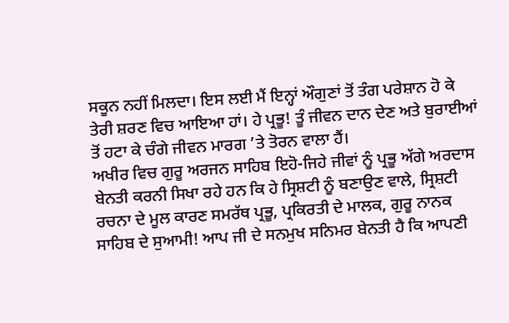ਸਕੂਨ ਨਹੀਂ ਮਿਲਦਾ। ਇਸ ਲਈ ਮੈਂ ਇਨ੍ਹਾਂ ਔਗੁਣਾਂ ਤੋਂ ਤੰਗ ਪਰੇਸ਼ਾਨ ਹੋ ਕੇ ਤੇਰੀ ਸ਼ਰਣ ਵਿਚ ਆਇਆ ਹਾਂ। ਹੇ ਪ੍ਰਭੂ! ਤੂੰ ਜੀਵਨ ਦਾਨ ਦੇਣ ਅਤੇ ਬੁਰਾਈਆਂ ਤੋਂ ਹਟਾ ਕੇ ਚੰਗੇ ਜੀਵਨ ਮਾਰਗ ’ਤੇ ਤੋਰਨ ਵਾਲਾ ਹੈਂ।
ਅਖੀਰ ਵਿਚ ਗੁਰੂ ਅਰਜਨ ਸਾਹਿਬ ਇਹੋ-ਜਿਹੇ ਜੀਵਾਂ ਨੂੰ ਪ੍ਰਭੂ ਅੱਗੇ ਅਰਦਾਸ ਬੇਨਤੀ ਕਰਨੀ ਸਿਖਾ ਰਹੇ ਹਨ ਕਿ ਹੇ ਸ੍ਰਿਸ਼ਟੀ ਨੂੰ ਬਣਾਉਣ ਵਾਲੇ, ਸ੍ਰਿਸ਼ਟੀ ਰਚਨਾ ਦੇ ਮੂਲ ਕਾਰਣ ਸਮਰੱਥ ਪ੍ਰਭੂ, ਪ੍ਰਕਿਰਤੀ ਦੇ ਮਾਲਕ, ਗੁਰੂ ਨਾਨਕ ਸਾਹਿਬ ਦੇ ਸੁਆਮੀ! ਆਪ ਜੀ ਦੇ ਸਨਮੁਖ ਸਨਿਮਰ ਬੇਨਤੀ ਹੈ ਕਿ ਆਪਣੀ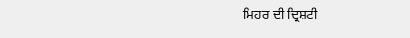ਮਿਹਰ ਦੀ ਦ੍ਰਿਸ਼ਟੀ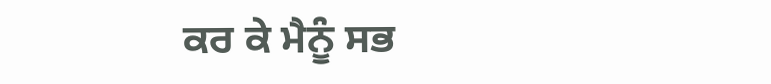ਕਰ ਕੇ ਮੈਨੂੰ ਸਭ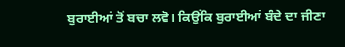ਬੁਰਾਈਆਂ ਤੋਂ ਬਚਾ ਲਵੋ। ਕਿਉਂਕਿ ਬੁਰਾਈਆਂ ਬੰਦੇ ਦਾ ਜੀਣਾ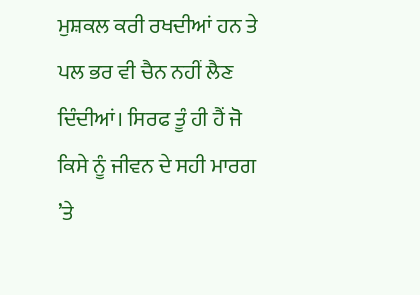ਮੁਸ਼ਕਲ ਕਰੀ ਰਖਦੀਆਂ ਹਨ ਤੇ ਪਲ ਭਰ ਵੀ ਚੈਨ ਨਹੀਂ ਲੈਣ ਦਿੰਦੀਆਂ। ਸਿਰਫ ਤੂੰ ਹੀ ਹੈਂ ਜੋ ਕਿਸੇ ਨੂੰ ਜੀਵਨ ਦੇ ਸਹੀ ਮਾਰਗ ’ਤੇ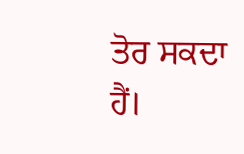ਤੋਰ ਸਕਦਾ ਹੈਂ।